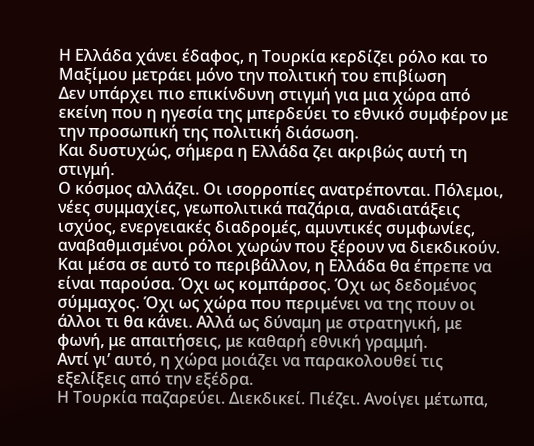Η Ελλάδα χάνει έδαφος, η Τουρκία κερδίζει ρόλο και το Μαξίμου μετράει μόνο την πολιτική του επιβίωση
Δεν υπάρχει πιο επικίνδυνη στιγμή για μια χώρα από εκείνη που η ηγεσία της μπερδεύει το εθνικό συμφέρον με την προσωπική της πολιτική διάσωση.
Και δυστυχώς, σήμερα η Ελλάδα ζει ακριβώς αυτή τη στιγμή.
Ο κόσμος αλλάζει. Οι ισορροπίες ανατρέπονται. Πόλεμοι, νέες συμμαχίες, γεωπολιτικά παζάρια, αναδιατάξεις ισχύος, ενεργειακές διαδρομές, αμυντικές συμφωνίες, αναβαθμισμένοι ρόλοι χωρών που ξέρουν να διεκδικούν.
Και μέσα σε αυτό το περιβάλλον, η Ελλάδα θα έπρεπε να είναι παρούσα. Όχι ως κομπάρσος. Όχι ως δεδομένος σύμμαχος. Όχι ως χώρα που περιμένει να της πουν οι άλλοι τι θα κάνει. Αλλά ως δύναμη με στρατηγική, με φωνή, με απαιτήσεις, με καθαρή εθνική γραμμή.
Αντί γι’ αυτό, η χώρα μοιάζει να παρακολουθεί τις εξελίξεις από την εξέδρα.
Η Τουρκία παζαρεύει. Διεκδικεί. Πιέζει. Ανοίγει μέτωπα,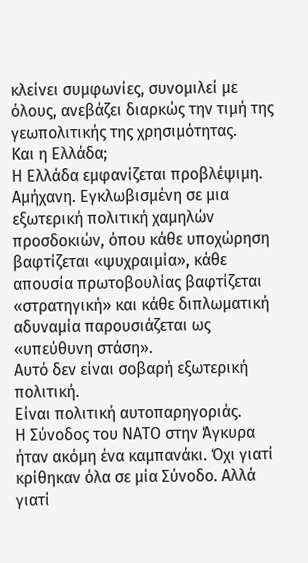κλείνει συμφωνίες, συνομιλεί με όλους, ανεβάζει διαρκώς την τιμή της γεωπολιτικής της χρησιμότητας.
Και η Ελλάδα;
Η Ελλάδα εμφανίζεται προβλέψιμη. Αμήχανη. Εγκλωβισμένη σε μια εξωτερική πολιτική χαμηλών προσδοκιών, όπου κάθε υποχώρηση βαφτίζεται «ψυχραιμία», κάθε απουσία πρωτοβουλίας βαφτίζεται «στρατηγική» και κάθε διπλωματική αδυναμία παρουσιάζεται ως «υπεύθυνη στάση».
Αυτό δεν είναι σοβαρή εξωτερική πολιτική.
Είναι πολιτική αυτοπαρηγοριάς.
Η Σύνοδος του ΝΑΤΟ στην Άγκυρα ήταν ακόμη ένα καμπανάκι. Όχι γιατί κρίθηκαν όλα σε μία Σύνοδο. Αλλά γιατί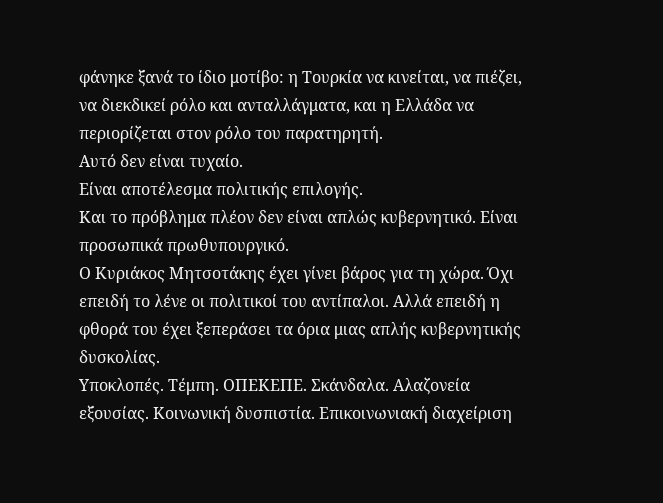φάνηκε ξανά το ίδιο μοτίβο: η Τουρκία να κινείται, να πιέζει, να διεκδικεί ρόλο και ανταλλάγματα, και η Ελλάδα να περιορίζεται στον ρόλο του παρατηρητή.
Αυτό δεν είναι τυχαίο.
Είναι αποτέλεσμα πολιτικής επιλογής.
Και το πρόβλημα πλέον δεν είναι απλώς κυβερνητικό. Είναι προσωπικά πρωθυπουργικό.
Ο Κυριάκος Μητσοτάκης έχει γίνει βάρος για τη χώρα. Όχι επειδή το λένε οι πολιτικοί του αντίπαλοι. Αλλά επειδή η φθορά του έχει ξεπεράσει τα όρια μιας απλής κυβερνητικής δυσκολίας.
Υποκλοπές. Τέμπη. ΟΠΕΚΕΠΕ. Σκάνδαλα. Αλαζονεία εξουσίας. Κοινωνική δυσπιστία. Επικοινωνιακή διαχείριση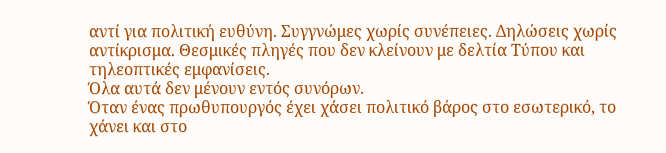αντί για πολιτική ευθύνη. Συγγνώμες χωρίς συνέπειες. Δηλώσεις χωρίς αντίκρισμα. Θεσμικές πληγές που δεν κλείνουν με δελτία Τύπου και τηλεοπτικές εμφανίσεις.
Όλα αυτά δεν μένουν εντός συνόρων.
Όταν ένας πρωθυπουργός έχει χάσει πολιτικό βάρος στο εσωτερικό, το χάνει και στο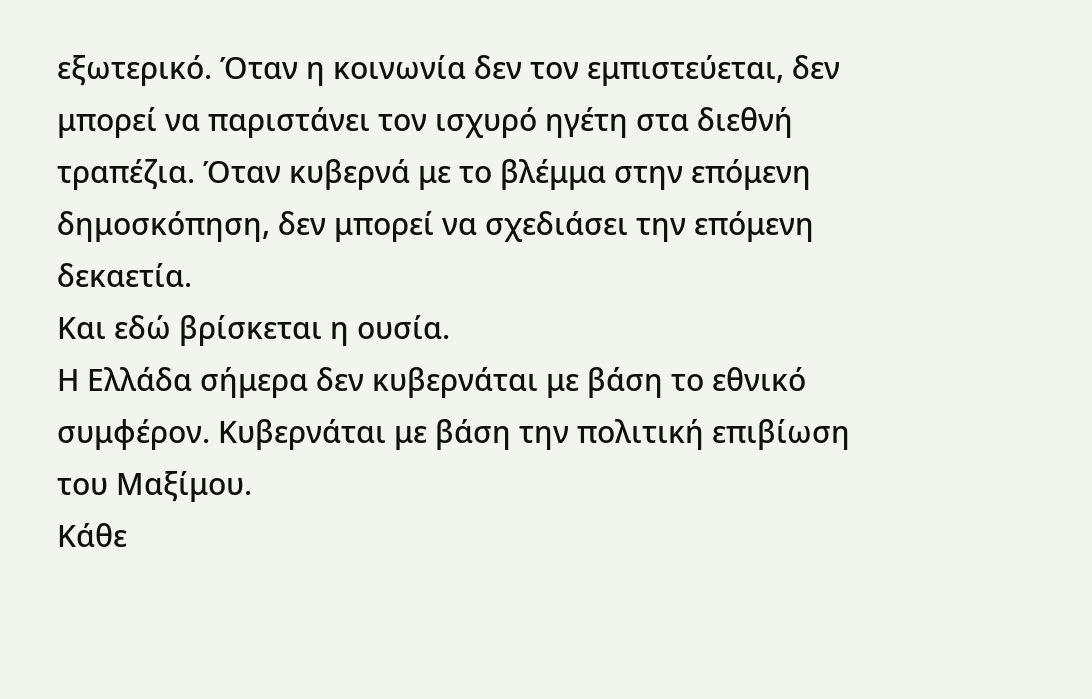εξωτερικό. Όταν η κοινωνία δεν τον εμπιστεύεται, δεν μπορεί να παριστάνει τον ισχυρό ηγέτη στα διεθνή τραπέζια. Όταν κυβερνά με το βλέμμα στην επόμενη δημοσκόπηση, δεν μπορεί να σχεδιάσει την επόμενη δεκαετία.
Και εδώ βρίσκεται η ουσία.
Η Ελλάδα σήμερα δεν κυβερνάται με βάση το εθνικό συμφέρον. Κυβερνάται με βάση την πολιτική επιβίωση του Μαξίμου.
Κάθε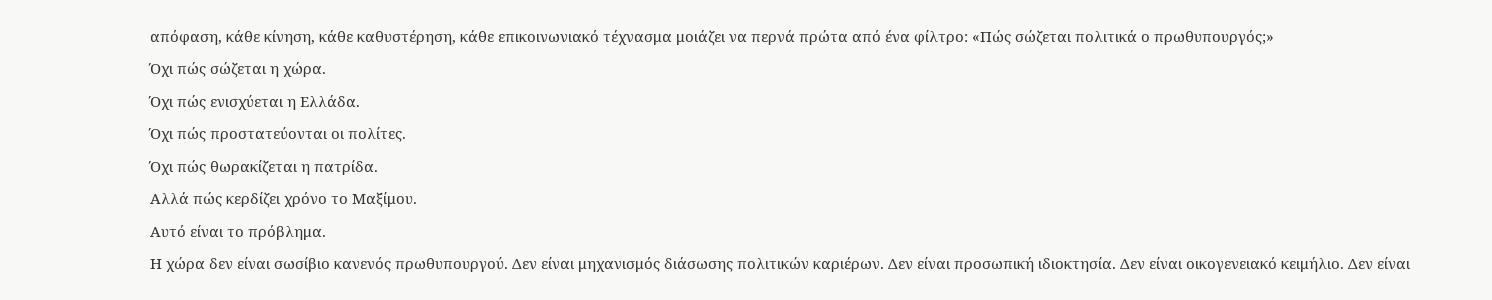απόφαση, κάθε κίνηση, κάθε καθυστέρηση, κάθε επικοινωνιακό τέχνασμα μοιάζει να περνά πρώτα από ένα φίλτρο: «Πώς σώζεται πολιτικά ο πρωθυπουργός;»
Όχι πώς σώζεται η χώρα.
Όχι πώς ενισχύεται η Ελλάδα.
Όχι πώς προστατεύονται οι πολίτες.
Όχι πώς θωρακίζεται η πατρίδα.
Αλλά πώς κερδίζει χρόνο το Μαξίμου.
Αυτό είναι το πρόβλημα.
Η χώρα δεν είναι σωσίβιο κανενός πρωθυπουργού. Δεν είναι μηχανισμός διάσωσης πολιτικών καριέρων. Δεν είναι προσωπική ιδιοκτησία. Δεν είναι οικογενειακό κειμήλιο. Δεν είναι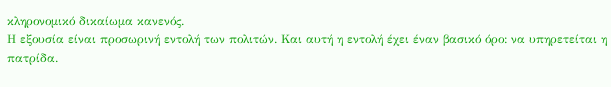κληρονομικό δικαίωμα κανενός.
Η εξουσία είναι προσωρινή εντολή των πολιτών. Και αυτή η εντολή έχει έναν βασικό όρο: να υπηρετείται η πατρίδα.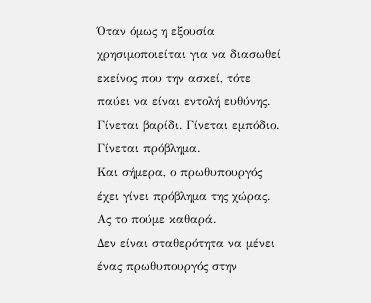Όταν όμως η εξουσία χρησιμοποιείται για να διασωθεί εκείνος που την ασκεί, τότε παύει να είναι εντολή ευθύνης. Γίνεται βαρίδι. Γίνεται εμπόδιο. Γίνεται πρόβλημα.
Και σήμερα, ο πρωθυπουργός έχει γίνει πρόβλημα της χώρας.
Ας το πούμε καθαρά.
Δεν είναι σταθερότητα να μένει ένας πρωθυπουργός στην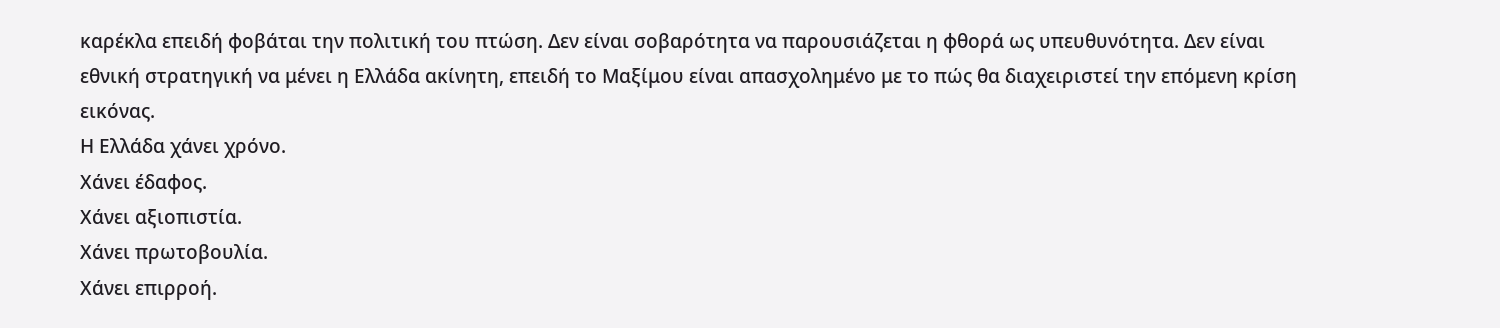καρέκλα επειδή φοβάται την πολιτική του πτώση. Δεν είναι σοβαρότητα να παρουσιάζεται η φθορά ως υπευθυνότητα. Δεν είναι εθνική στρατηγική να μένει η Ελλάδα ακίνητη, επειδή το Μαξίμου είναι απασχολημένο με το πώς θα διαχειριστεί την επόμενη κρίση εικόνας.
Η Ελλάδα χάνει χρόνο.
Χάνει έδαφος.
Χάνει αξιοπιστία.
Χάνει πρωτοβουλία.
Χάνει επιρροή.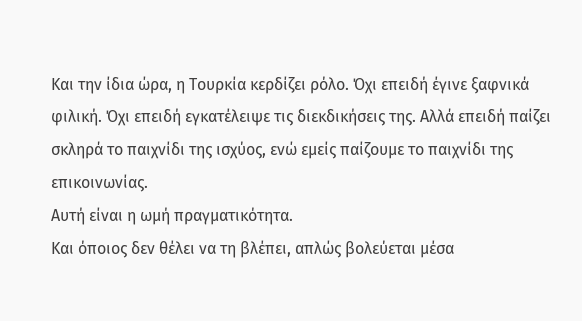Και την ίδια ώρα, η Τουρκία κερδίζει ρόλο. Όχι επειδή έγινε ξαφνικά φιλική. Όχι επειδή εγκατέλειψε τις διεκδικήσεις της. Αλλά επειδή παίζει σκληρά το παιχνίδι της ισχύος, ενώ εμείς παίζουμε το παιχνίδι της επικοινωνίας.
Αυτή είναι η ωμή πραγματικότητα.
Και όποιος δεν θέλει να τη βλέπει, απλώς βολεύεται μέσα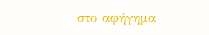στο αφήγημα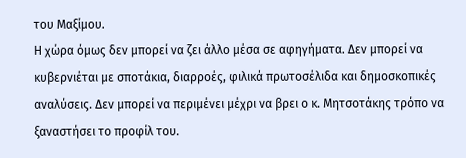του Μαξίμου.
Η χώρα όμως δεν μπορεί να ζει άλλο μέσα σε αφηγήματα. Δεν μπορεί να κυβερνιέται με σποτάκια, διαρροές, φιλικά πρωτοσέλιδα και δημοσκοπικές αναλύσεις. Δεν μπορεί να περιμένει μέχρι να βρει ο κ. Μητσοτάκης τρόπο να ξαναστήσει το προφίλ του.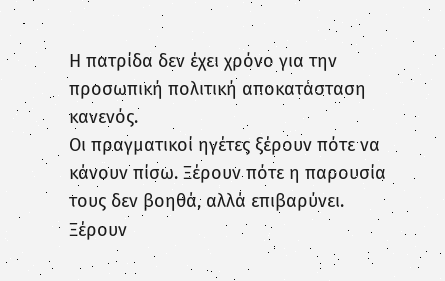Η πατρίδα δεν έχει χρόνο για την προσωπική πολιτική αποκατάσταση κανενός.
Οι πραγματικοί ηγέτες ξέρουν πότε να κάνουν πίσω. Ξέρουν πότε η παρουσία τους δεν βοηθά, αλλά επιβαρύνει. Ξέρουν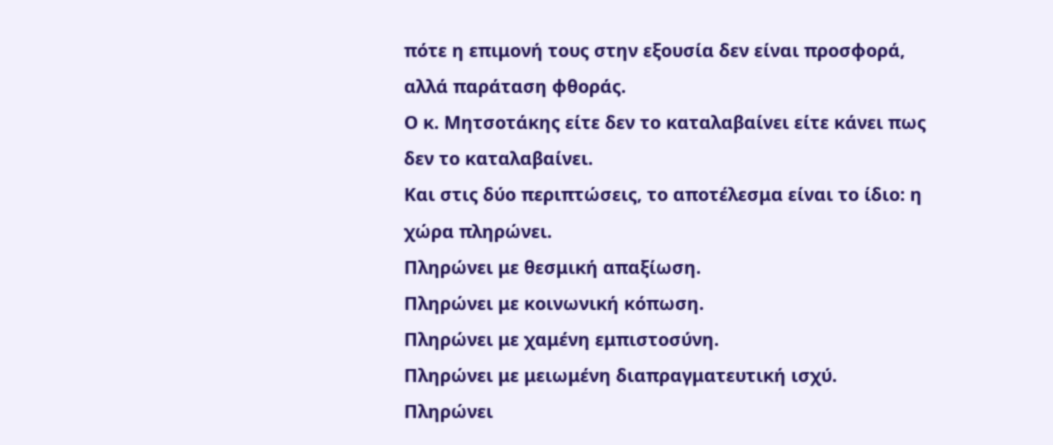πότε η επιμονή τους στην εξουσία δεν είναι προσφορά, αλλά παράταση φθοράς.
Ο κ. Μητσοτάκης είτε δεν το καταλαβαίνει είτε κάνει πως δεν το καταλαβαίνει.
Και στις δύο περιπτώσεις, το αποτέλεσμα είναι το ίδιο: η χώρα πληρώνει.
Πληρώνει με θεσμική απαξίωση.
Πληρώνει με κοινωνική κόπωση.
Πληρώνει με χαμένη εμπιστοσύνη.
Πληρώνει με μειωμένη διαπραγματευτική ισχύ.
Πληρώνει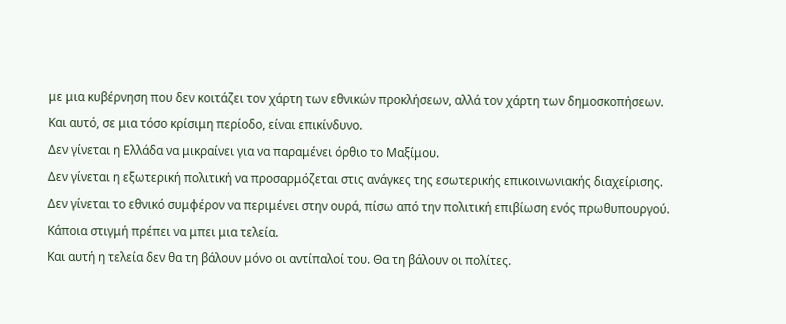με μια κυβέρνηση που δεν κοιτάζει τον χάρτη των εθνικών προκλήσεων, αλλά τον χάρτη των δημοσκοπήσεων.
Και αυτό, σε μια τόσο κρίσιμη περίοδο, είναι επικίνδυνο.
Δεν γίνεται η Ελλάδα να μικραίνει για να παραμένει όρθιο το Μαξίμου.
Δεν γίνεται η εξωτερική πολιτική να προσαρμόζεται στις ανάγκες της εσωτερικής επικοινωνιακής διαχείρισης.
Δεν γίνεται το εθνικό συμφέρον να περιμένει στην ουρά, πίσω από την πολιτική επιβίωση ενός πρωθυπουργού.
Κάποια στιγμή πρέπει να μπει μια τελεία.
Και αυτή η τελεία δεν θα τη βάλουν μόνο οι αντίπαλοί του. Θα τη βάλουν οι πολίτες.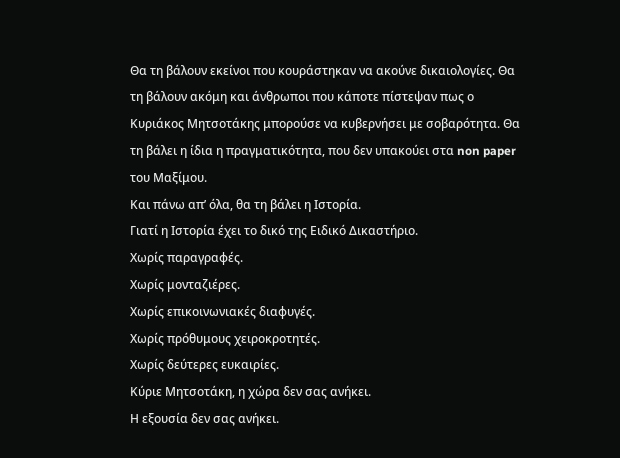Θα τη βάλουν εκείνοι που κουράστηκαν να ακούνε δικαιολογίες. Θα τη βάλουν ακόμη και άνθρωποι που κάποτε πίστεψαν πως ο Κυριάκος Μητσοτάκης μπορούσε να κυβερνήσει με σοβαρότητα. Θα τη βάλει η ίδια η πραγματικότητα, που δεν υπακούει στα non paper του Μαξίμου.
Και πάνω απ’ όλα, θα τη βάλει η Ιστορία.
Γιατί η Ιστορία έχει το δικό της Ειδικό Δικαστήριο.
Χωρίς παραγραφές.
Χωρίς μονταζιέρες.
Χωρίς επικοινωνιακές διαφυγές.
Χωρίς πρόθυμους χειροκροτητές.
Χωρίς δεύτερες ευκαιρίες.
Κύριε Μητσοτάκη, η χώρα δεν σας ανήκει.
Η εξουσία δεν σας ανήκει.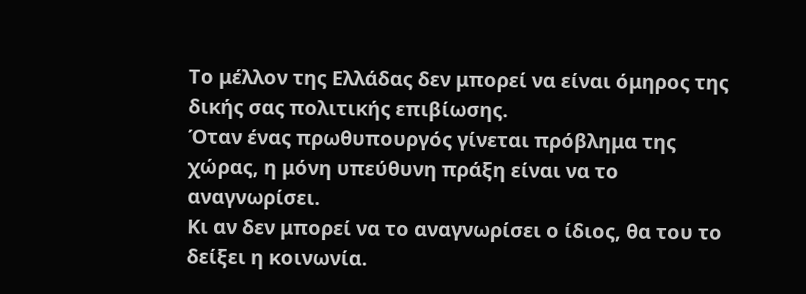Το μέλλον της Ελλάδας δεν μπορεί να είναι όμηρος της δικής σας πολιτικής επιβίωσης.
Όταν ένας πρωθυπουργός γίνεται πρόβλημα της χώρας, η μόνη υπεύθυνη πράξη είναι να το αναγνωρίσει.
Κι αν δεν μπορεί να το αναγνωρίσει ο ίδιος, θα του το δείξει η κοινωνία.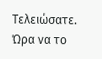Τελειώσατε.
Ώρα να το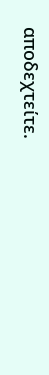αποδεχτείτε.